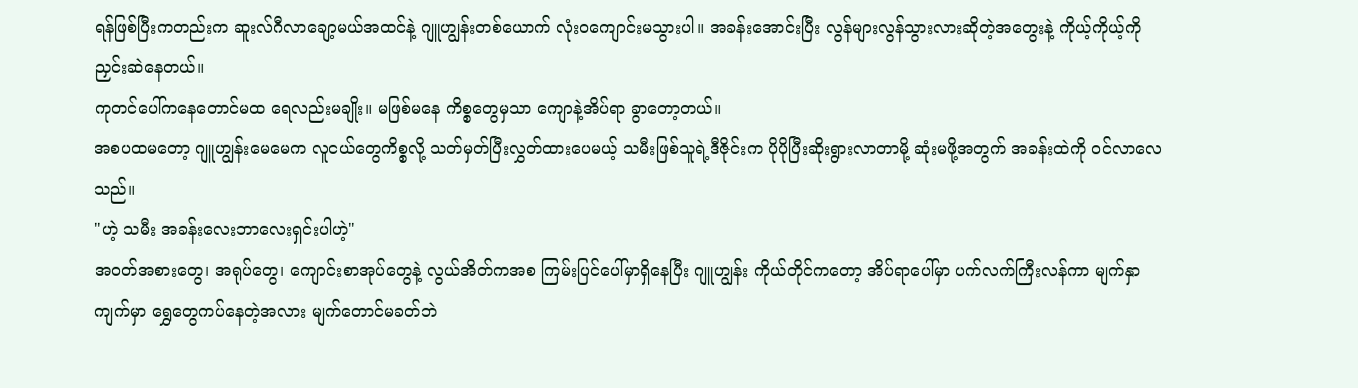ရန်ဖြစ်ပြီးကတည်းက ဆူးလ်ဂီလာချော့မယ်အထင်နဲ့ ဂျူဟျွန်းတစ်ယောက် လုံးဝကျောင်းမသွားပါ။ အခန်းအောင်းပြီး လွန်များလွန်သွားလားဆိုတဲ့အတွေးနဲ့ ကိုယ့်ကိုယ့်ကို ညှင်းဆဲနေတယ်။
ကုတင်ပေါ်ကနေတောင်မထ ရေလည်းမချိုး။ မဖြစ်မနေ ကိစ္စတွေမှသာ ကျောနဲ့အိပ်ရာ ခွာတော့တယ်။
အစပထမတော့ ဂျူဟျွန်းမေမေက လူငယ်တွေကိစ္စလို့ သတ်မှတ်ပြီးလွှတ်ထားပေမယ့် သမီးဖြစ်သူရဲ့ဒီဇိုင်းက ပိုပိုပြီးဆိုးရွားလာတာမို့ ဆုံးမဖို့အတွက် အခန်းထဲကို ဝင်လာလေသည်။
"ဟဲ့ သမီး အခန်းလေးဘာလေးရှင်းပါဟဲ့"
အဝတ်အစားတွေ၊ အရုပ်တွေ၊ ကျောင်းစာအုပ်တွေနဲ့ လွယ်အိတ်ကအစ ကြမ်းပြင်ပေါ်မှာရှိနေပြီး ဂျူဟျွန်း ကိုယ်တိုင်ကတော့ အိပ်ရာပေါ်မှာ ပက်လက်ကြီးလန်ကာ မျက်နှာကျက်မှာ ရွှေတွေကပ်နေတဲ့အလား မျက်တောင်မခတ်ဘဲ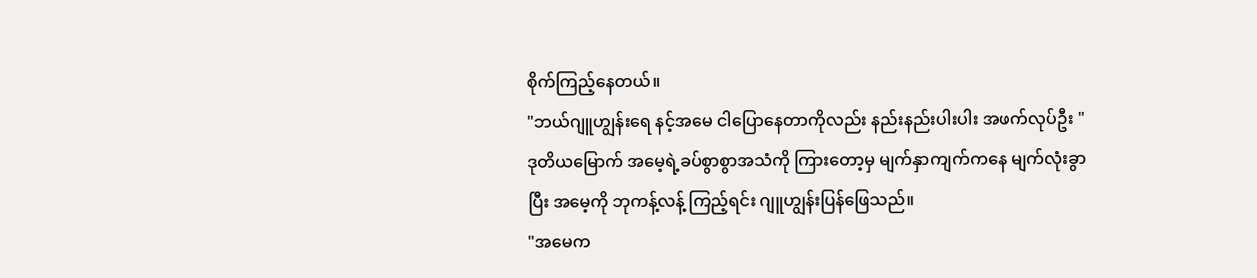စိုက်ကြည့်နေတယ်။
"ဘယ်ဂျူဟျွန်းရေ နင့်အမေ ငါပြောနေတာကိုလည်း နည်းနည်းပါးပါး အဖက်လုပ်ဦး "
ဒုတိယမြောက် အမေ့ရဲ့ခပ်စွာစွာအသံကို ကြားတော့မှ မျက်နှာကျက်ကနေ မျက်လုံးခွာပြီး အမေ့ကို ဘုကန့်လန့် ကြည့်ရင်း ဂျူဟျွန်းပြန်ဖြေသည်။
"အမေက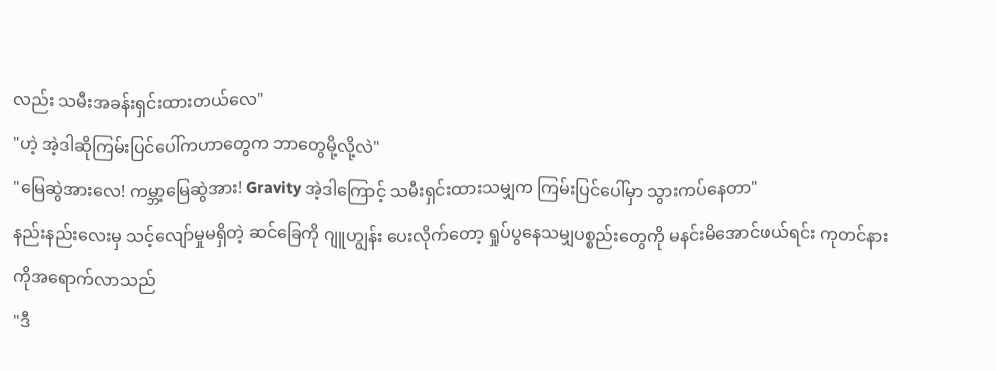လည်း သမီးအခန်းရှင်းထားတယ်လေ"
"ဟဲ့ အဲ့ဒါဆိုကြမ်းပြင်ပေါ်ကဟာတွေက ဘာတွေမို့လို့လဲ"
"မြေဆွဲအားလေ! ကမ္ဘာ့မြေဆွဲအား! Gravity အဲ့ဒါကြောင့် သမီးရှင်းထားသမျှက ကြမ်းပြင်ပေါ်မှာ သွားကပ်နေတာ"
နည်းနည်းလေးမှ သင့်လျော်မှုမရှိတဲ့ ဆင်ခြေကို ဂျူဟျွန်း ပေးလိုက်တော့ ရှုပ်ပွနေသမျှပစ္စည်းတွေကို မနင်းမိအောင်ဖယ်ရင်း ကုတင်နားကိုအရောက်လာသည်
"ဒီ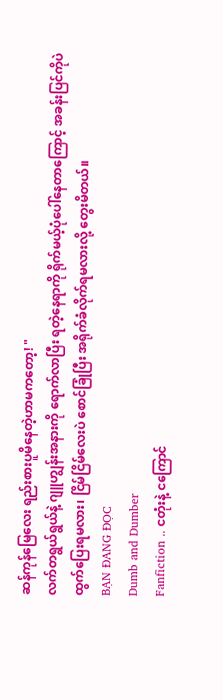ဆန်ကုန်မြေလေး ရည်းစားပူမိနေတဲ့ဟာမကတော့! "
လက်တရွယ်ရွယ်နဲ့ ဂျူဟျွန်းအနားကို ရောက်လာပြီး ရတဲ့နေရာကို ရိုက်မယ့်ပုံပေါ်နေတာကြောင့် အခန်းပြင်ကိုပဲ ထွက်ပြေးရမလား၊ ငြိမ်ငြိမ်လေးပဲ စောင်ခြုံပြီး အရိုက်ခံလိုက်ရမလားလို့ တွေးမိတယ်။
BẠN ĐANG ĐỌC
Dumb and Dumber
Fanfiction .. ငတုံးနဲ့ ငကြောင်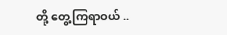တို့ တွေ့ကြရာဝယ် ..